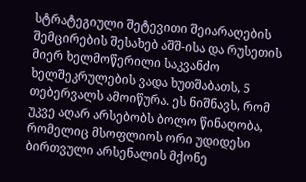სტრატეგიული შეტევითი შეიარაღების შემცირების შესახებ აშშ-ისა და რუსეთის მიერ ხელმოწერილი საკვანძო ხელშეკრულების ვადა ხუთშაბათს, 5 თებერვალს ამოიწურა. ეს ნიშნავს, რომ უკვე აღარ არსებობს ბოლო წინაღობა, რომელიც მსოფლიოს ორი უდიდესი ბირთვული არსენალის მქონე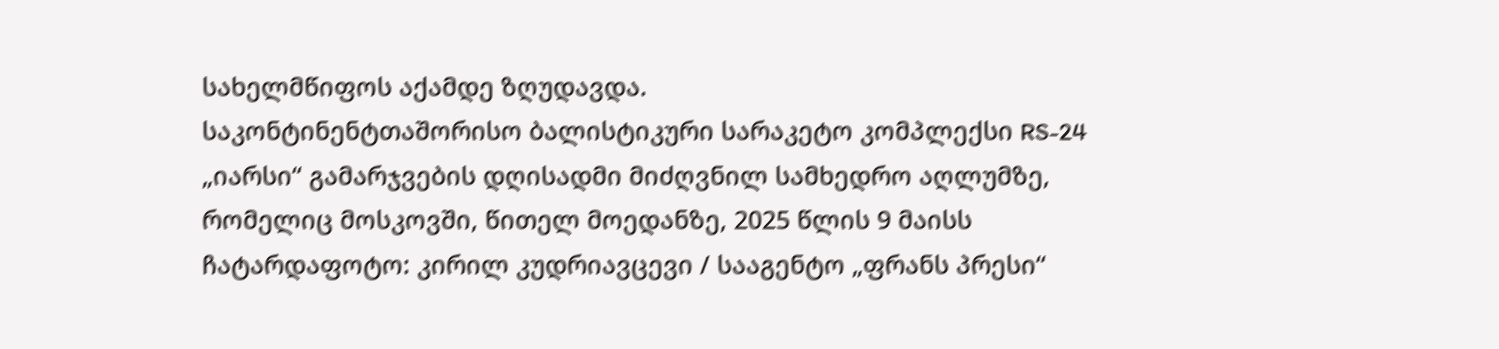სახელმწიფოს აქამდე ზღუდავდა.
საკონტინენტთაშორისო ბალისტიკური სარაკეტო კომპლექსი RS-24 „იარსი“ გამარჯვების დღისადმი მიძღვნილ სამხედრო აღლუმზე, რომელიც მოსკოვში, წითელ მოედანზე, 2025 წლის 9 მაისს ჩატარდაფოტო: კირილ კუდრიავცევი / სააგენტო „ფრანს პრესი“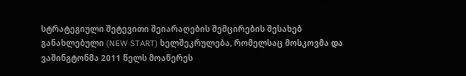სტრატეგიული შეტევითი შეიარაღების შემცირების შესახებ განახლებული (NEW START) ხელშეკრულება, რომელსაც მოსკოვმა და ვაშინგტონმა 2011 წელს მოაწერეს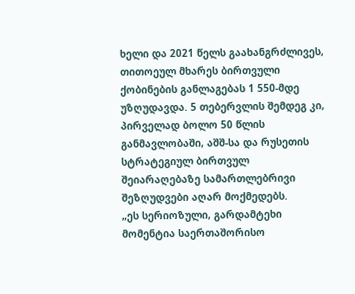ხელი და 2021 წელს გაახანგრძლივეს, თითოეულ მხარეს ბირთვული ქობინების განლაგებას 1 550-მდე უზღუდავდა. 5 თებერვლის შემდეგ კი, პირველად ბოლო 50 წლის განმავლობაში, აშშ-სა და რუსეთის სტრატეგიულ ბირთვულ შეიარაღებაზე სამართლებრივი შეზღუდვები აღარ მოქმედებს.
„ეს სერიოზული, გარდამტეხი მომენტია საერთაშორისო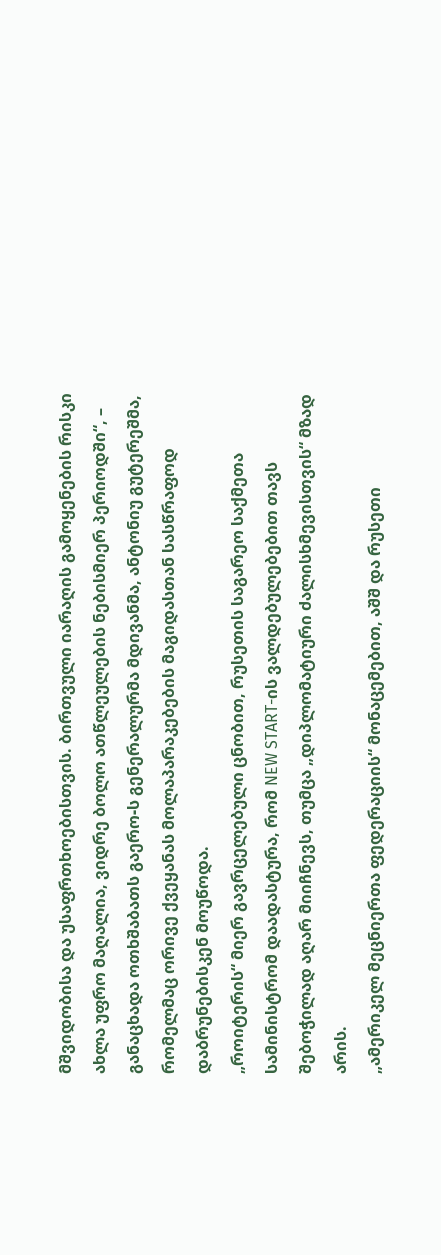მშვიდობისა და უსაფრთხოებისთვის. ბირთვული იარაღის გამოყენების რისკი ახლა უფრო მაღალია, ვიდრე ბოლო ათწლეულების ნებისმიერ პერიოდში“, – განაცხადა ოთხშაბათს გაერო-ს გენერალურმა მდივანმა, ანტონიუ გუტერეშმა, რომელმაც ორივე ქვეყანას მოლაპარაკებების მაგიდასთან სასწრაფოდ დაბრუნებისკენ მოუწოდა.
„როიტერის“ მიერ გავრცელებული ცნობით, რუსეთის საგარეო საქმეთა სამინისტრომ დაადასტურა, რომ NEW START-ის ვალდებულებებით თავს შებოჭილად აღარ მიიჩნევს, თუმცა „დიპლომატიური ძალისხმევისთვის“ მზად არის.
„ამერიკელ მეცნიერთა ფედერაციის“ მონაცემებით, აშშ და რუსეთი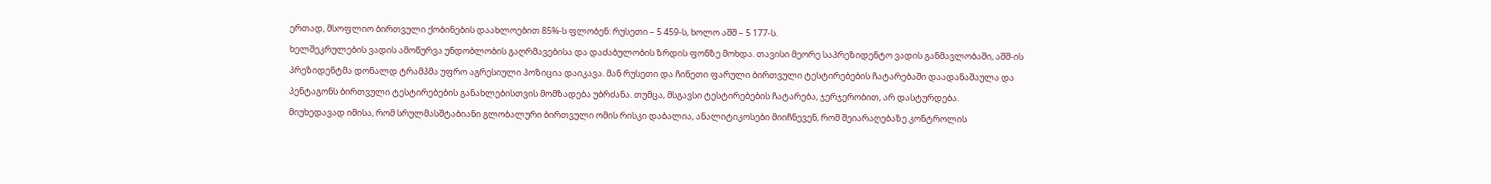ერთად, მსოფლიო ბირთვული ქობინების დაახლოებით 85%-ს ფლობენ: რუსეთი – 5 459-ს, ხოლო აშშ – 5 177-ს.
ხელშეკრულების ვადის ამოწურვა უნდობლობის გაღრმავებისა და დაძაბულობის ზრდის ფონზე მოხდა. თავისი მეორე საპრეზიდენტო ვადის განმავლობაში, აშშ-ის პრეზიდენტმა დონალდ ტრამპმა უფრო აგრესიული პოზიცია დაიკავა. მან რუსეთი და ჩინეთი ფარული ბირთვული ტესტირებების ჩატარებაში დაადანაშაულა და პენტაგონს ბირთვული ტესტირებების განახლებისთვის მომზადება უბრძანა. თუმცა, მსგავსი ტესტირებების ჩატარება, ჯერჯერობით, არ დასტურდება.
მიუხედავად იმისა, რომ სრულმასშტაბიანი გლობალური ბირთვული ომის რისკი დაბალია, ანალიტიკოსები მიიჩნევენ, რომ შეიარაღებაზე კონტროლის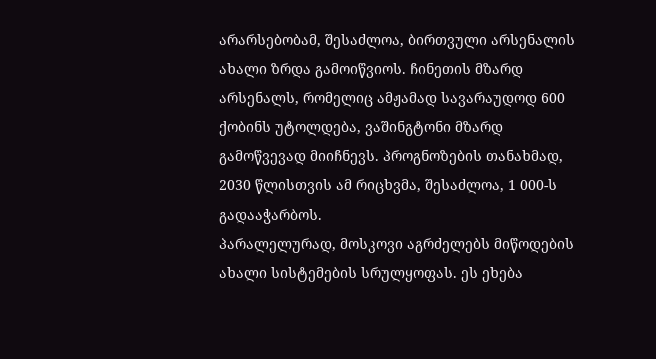არარსებობამ, შესაძლოა, ბირთვული არსენალის ახალი ზრდა გამოიწვიოს. ჩინეთის მზარდ არსენალს, რომელიც ამჟამად სავარაუდოდ 600 ქობინს უტოლდება, ვაშინგტონი მზარდ გამოწვევად მიიჩნევს. პროგნოზების თანახმად, 2030 წლისთვის ამ რიცხვმა, შესაძლოა, 1 000-ს გადააჭარბოს.
პარალელურად, მოსკოვი აგრძელებს მიწოდების ახალი სისტემების სრულყოფას. ეს ეხება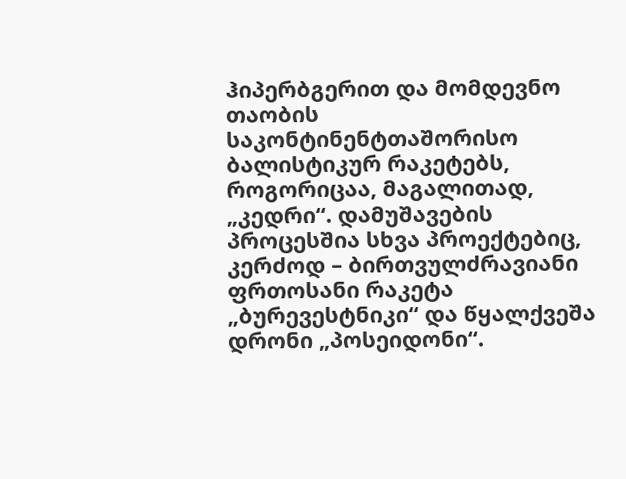ჰიპერბგერით და მომდევნო თაობის საკონტინენტთაშორისო ბალისტიკურ რაკეტებს, როგორიცაა, მაგალითად, „კედრი“. დამუშავების პროცესშია სხვა პროექტებიც, კერძოდ – ბირთვულძრავიანი ფრთოსანი რაკეტა „ბურევესტნიკი“ და წყალქვეშა დრონი „პოსეიდონი“.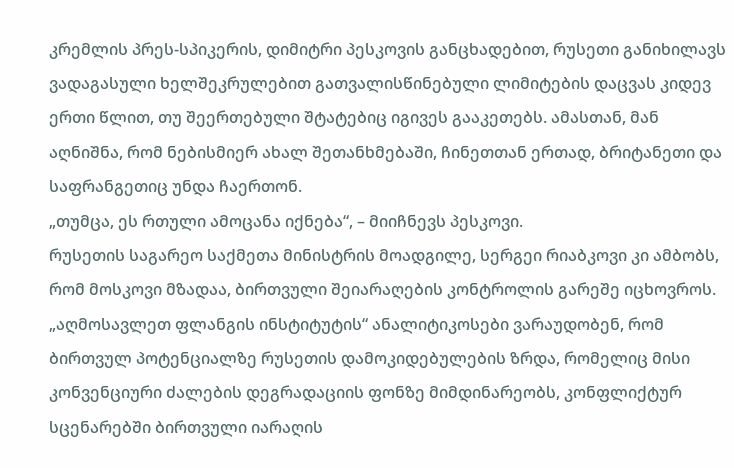კრემლის პრეს-სპიკერის, დიმიტრი პესკოვის განცხადებით, რუსეთი განიხილავს ვადაგასული ხელშეკრულებით გათვალისწინებული ლიმიტების დაცვას კიდევ ერთი წლით, თუ შეერთებული შტატებიც იგივეს გააკეთებს. ამასთან, მან აღნიშნა, რომ ნებისმიერ ახალ შეთანხმებაში, ჩინეთთან ერთად, ბრიტანეთი და საფრანგეთიც უნდა ჩაერთონ.
„თუმცა, ეს რთული ამოცანა იქნება“, – მიიჩნევს პესკოვი.
რუსეთის საგარეო საქმეთა მინისტრის მოადგილე, სერგეი რიაბკოვი კი ამბობს, რომ მოსკოვი მზადაა, ბირთვული შეიარაღების კონტროლის გარეშე იცხოვროს. „აღმოსავლეთ ფლანგის ინსტიტუტის“ ანალიტიკოსები ვარაუდობენ, რომ ბირთვულ პოტენციალზე რუსეთის დამოკიდებულების ზრდა, რომელიც მისი კონვენციური ძალების დეგრადაციის ფონზე მიმდინარეობს, კონფლიქტურ სცენარებში ბირთვული იარაღის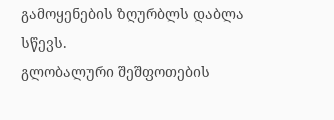გამოყენების ზღურბლს დაბლა სწევს.
გლობალური შეშფოთების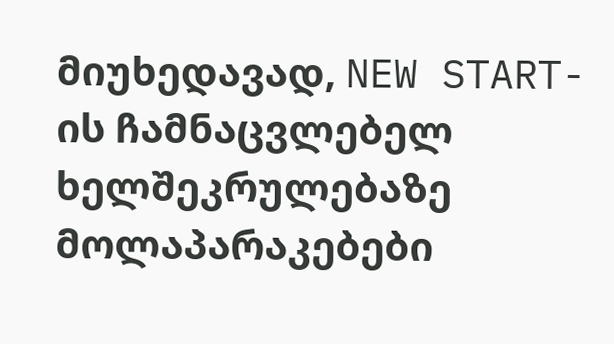მიუხედავად, NEW START-ის ჩამნაცვლებელ ხელშეკრულებაზე მოლაპარაკებები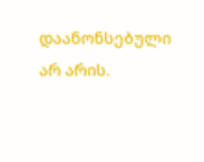დაანონსებული არ არის.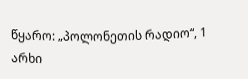წყარო: „პოლონეთის რადიო“, 1 არხი